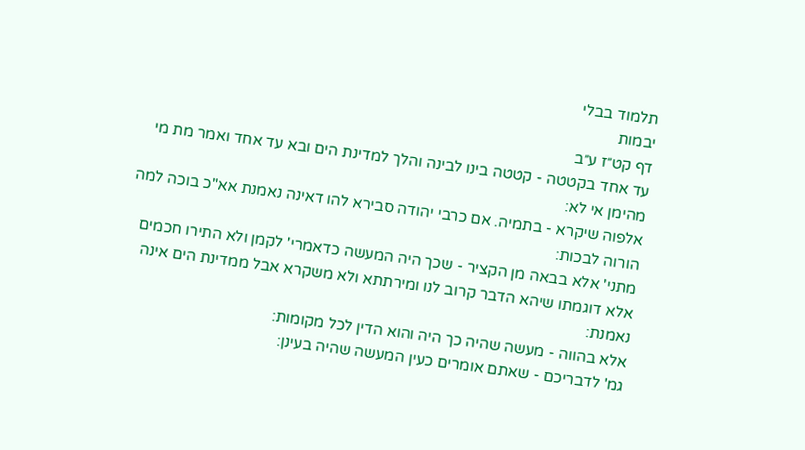תלמוד בבלי
יבמות
דף קט״ז ע״ב
עד אחד בקטטה - קטטה בינו לבינה והלך למדינת הים ובא עד אחד ואמר מת מי מהימן אי לא:
אלפוה שיקרא - בתמיה. אם כרבי יהודה סבירא להו דאינה נאמנת אא"כ בוכה למה הורוה לבכות:
מתני' אלא בבאה מן הקציר - שכך היה המעשה כדאמרי' לקמן ולא התירו חכמים אלא דוגמתו שיהא הדבר קרוב לנו ומירתתא ולא משקרא אבל ממדינת הים אינה נאמנת:
אלא בהווה - מעשה שהיה כך היה והוא הדין לכל מקומות:
גמ' לדבריכם - שאתם אומרים כעין המעשה שהיה בעינן: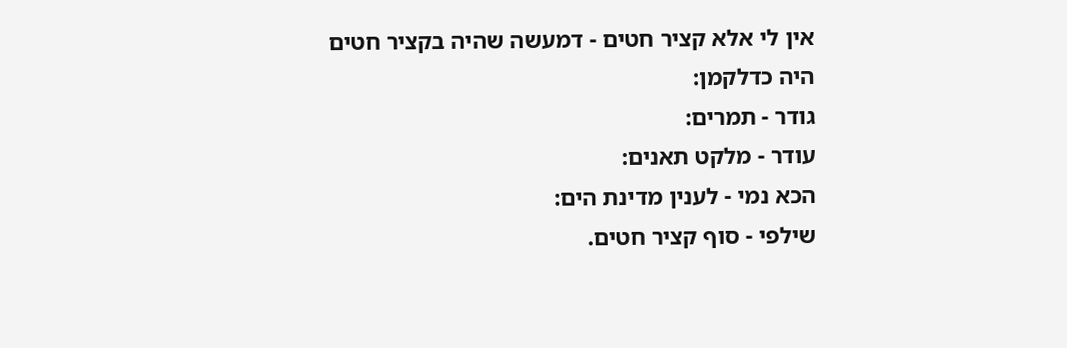אין לי אלא קציר חטים - דמעשה שהיה בקציר חטים היה כדלקמן:
גודר - תמרים:
עודר - מלקט תאנים:
הכא נמי - לענין מדינת הים:
שילפי - סוף קציר חטים.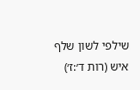שילפי לשון שלף איש (רות ד׳:ז׳)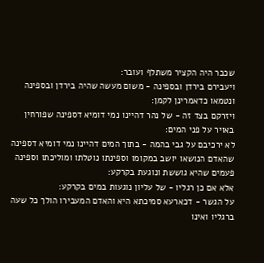שכבר היה הקציר משתלף ועובר:
ויעבירם בירדן ובספינה - משום מעשה שהיה בירדן ובספינה ונטמאו כדאמרינן לקמן:
ויזרקם בצד זה - של נהר דהיינו נמי דומיא דספינה שפורחין באויר על פני המים:
לא ירכיבם על גבי בהמה - בתוך המים דהיינו נמי דומיא דספינה שהאדם הנושאו יושב במקומו וספינתו נוטלתו ומוליכתו וספינה פעמים שהיא גוששת ונוגעת בקרקע:
אלא אם כן רגליו - של עליון נוגעות במים בקרקע:
על הגשר - דכארעא סמיכתא היא והאדם המעבירו הולך כל שעה ברגליו ואינו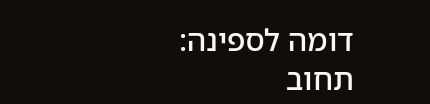דומה לספינה:
תחוב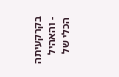בקרקעיתה - והאהיל הכלי של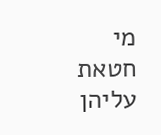מי חטאת עליהן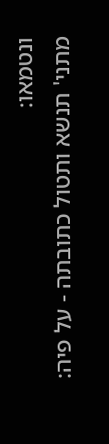ונטמאו:
מתני' תנשא ותטול כתובתה - על פיה: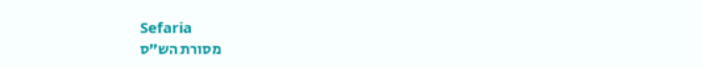Sefaria
מסורת הש״ס